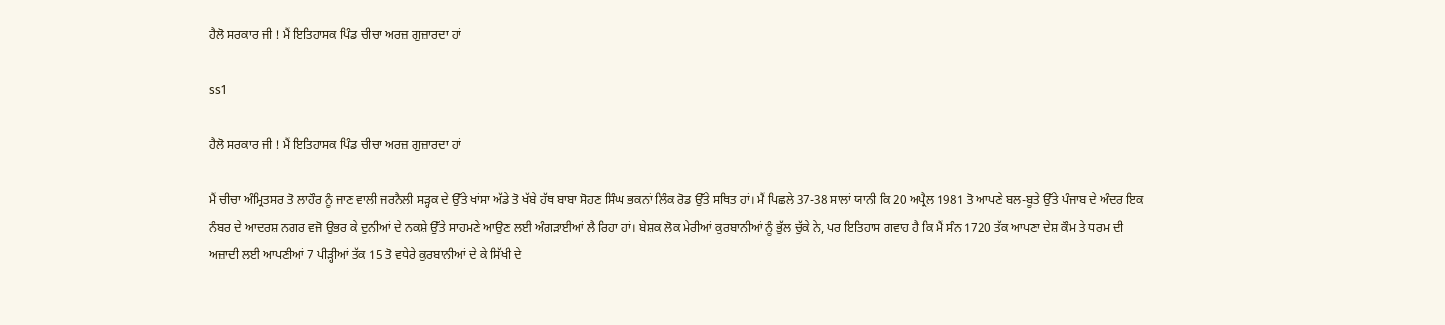ਹੈਲੋ ਸਰਕਾਰ ਜੀ ! ਮੈਂ ਇਤਿਹਾਸਕ ਪਿੰਡ ਚੀਚਾ ਅਰਜ਼ ਗੁਜ਼ਾਰਦਾ ਹਾਂ

ss1

ਹੈਲੋ ਸਰਕਾਰ ਜੀ ! ਮੈਂ ਇਤਿਹਾਸਕ ਪਿੰਡ ਚੀਚਾ ਅਰਜ਼ ਗੁਜ਼ਾਰਦਾ ਹਾਂ

ਮੈਂ ਚੀਚਾ ਅੰਮ੍ਰਿਤਸਰ ਤੋ ਲਾਹੌਰ ਨੂੰ ਜਾਣ ਵਾਲੀ ਜਰਨੈਲੀ ਸੜ੍ਹਕ ਦੇ ਉੱਤੇ ਖਾਂਸਾ ਅੱਡੇ ਤੋ ਖੱਬੇ ਹੱਥ ਬਾਬਾ ਸੋਹਣ ਸਿੰਘ ਭਕਨਾਂ ਲਿੰਕ ਰੋਡ ਉੱਤੇ ਸਥਿਤ ਹਾਂ। ਮੈਂ ਪਿਛਲੇ 37-38 ਸਾਲਾਂ ਯਾਨੀ ਕਿ 20 ਅਪ੍ਰੈਲ 1981 ਤੋ ਆਪਣੇ ਬਲ-ਬੂਤੇ ਉੱਤੇ ਪੰਜਾਬ ਦੇ ਅੰਦਰ ਇਕ ਨੰਬਰ ਦੇ ਆਦਰਸ਼ ਨਗਰ ਵਜੋ ਉਭਰ ਕੇ ਦੁਨੀਆਂ ਦੇ ਨਕਸ਼ੇ ਉੱਤੇ ਸਾਹਮਣੇ ਆਉਣ ਲਈ ਅੰਗੜਾਈਆਂ ਲੈ ਰਿਹਾ ਹਾਂ। ਬੇਸ਼ਕ ਲੋਕ ਮੇਰੀਆਂ ਕੁਰਬਾਨੀਆਂ ਨੂੰ ਭੁੱਲ ਚੁੱਕੇ ਨੇ, ਪਰ ਇਤਿਹਾਸ ਗਵਾਹ ਹੈ ਕਿ ਮੈਂ ਸੰਨ 1720 ਤੱਕ ਆਪਣਾ ਦੇਸ਼ ਕੌਮ ਤੇ ਧਰਮ ਦੀ ਅਜ਼ਾਦੀ ਲਈ ਆਪਣੀਆਂ 7 ਪੀੜ੍ਹੀਆਂ ਤੱਕ 15 ਤੋ ਵਧੇਰੇ ਕੁਰਬਾਨੀਆਂ ਦੇ ਕੇ ਸਿੱਖੀ ਦੇ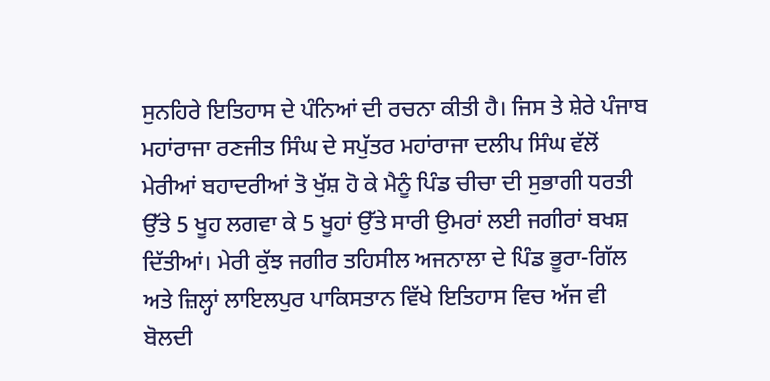ਸੁਨਹਿਰੇ ਇਤਿਹਾਸ ਦੇ ਪੰਨਿਆਂ ਦੀ ਰਚਨਾ ਕੀਤੀ ਹੈ। ਜਿਸ ਤੇ ਸ਼ੇਰੇ ਪੰਜਾਬ ਮਹਾਂਰਾਜਾ ਰਣਜੀਤ ਸਿੰਘ ਦੇ ਸਪੁੱਤਰ ਮਹਾਂਰਾਜਾ ਦਲੀਪ ਸਿੰਘ ਵੱਲੋਂ ਮੇਰੀਆਂ ਬਹਾਦਰੀਆਂ ਤੋ ਖੁੱਸ਼ ਹੋ ਕੇ ਮੈਨੂੰ ਪਿੰਡ ਚੀਚਾ ਦੀ ਸੁਭਾਗੀ ਧਰਤੀ ਉੱਤੇ 5 ਖੂਹ ਲਗਵਾ ਕੇ 5 ਖੂਹਾਂ ਉੱਤੇ ਸਾਰੀ ਉਮਰਾਂ ਲਈ ਜਗੀਰਾਂ ਬਖਸ਼ ਦਿੱਤੀਆਂ। ਮੇਰੀ ਕੁੱਝ ਜਗੀਰ ਤਹਿਸੀਲ ਅਜਨਾਲਾ ਦੇ ਪਿੰਡ ਭੂਰਾ-ਗਿੱਲ ਅਤੇ ਜ਼ਿਲ੍ਹਾਂ ਲਾਇਲਪੁਰ ਪਾਕਿਸਤਾਨ ਵਿੱਖੇ ਇਤਿਹਾਸ ਵਿਚ ਅੱਜ ਵੀ ਬੋਲਦੀ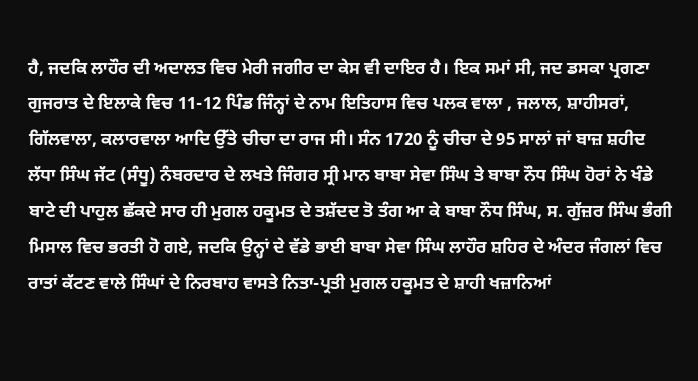ਹੈ, ਜਦਕਿ ਲਾਹੌਰ ਦੀ ਅਦਾਲਤ ਵਿਚ ਮੇਰੀ ਜਗੀਰ ਦਾ ਕੇਸ ਵੀ ਦਾਇਰ ਹੈ। ਇਕ ਸਮਾਂ ਸੀ, ਜਦ ਡਸਕਾ ਪ੍ਰਗਣਾ ਗੁਜਰਾਤ ਦੇ ਇਲਾਕੇ ਵਿਚ 11-12 ਪਿੰਡ ਜਿੰਨ੍ਹਾਂ ਦੇ ਨਾਮ ਇਤਿਹਾਸ ਵਿਚ ਪਲਕ ਵਾਲਾ , ਜਲਾਲ, ਸ਼ਾਹੀਸਰਾਂ, ਗਿੱਲਵਾਲਾ, ਕਲਾਰਵਾਲਾ ਆਦਿ ਉੱਤੇ ਚੀਚਾ ਦਾ ਰਾਜ ਸੀ। ਸੰਨ 1720 ਨੂੰ ਚੀਚਾ ਦੇ 95 ਸਾਲਾਂ ਜਾਂ ਬਾਜ਼ ਸ਼ਹੀਦ ਲੱਧਾ ਸਿੰਘ ਜੱਟ (ਸੰਧੂ) ਨੰਬਰਦਾਰ ਦੇ ਲਖਤੇ ਜਿੰਗਰ ਸ੍ਰੀ ਮਾਨ ਬਾਬਾ ਸੇਵਾ ਸਿੰਘ ਤੇ ਬਾਬਾ ਨੌਧ ਸਿੰਘ ਹੋਰਾਂ ਨੇ ਖੰਡੇ ਬਾਟੇ ਦੀ ਪਾਹੁਲ ਛੱਕਦੇ ਸਾਰ ਹੀ ਮੁਗਲ ਹਕੂਮਤ ਦੇ ਤਸ਼ੱਦਦ ਤੋ ਤੰਗ ਆ ਕੇ ਬਾਬਾ ਨੌਧ ਸਿੰਘ, ਸ. ਗੁੱਜ਼ਰ ਸਿੰਘ ਭੰਗੀ ਮਿਸਾਲ ਵਿਚ ਭਰਤੀ ਹੋ ਗਏ, ਜਦਕਿ ਉਨ੍ਹਾਂ ਦੇ ਵੱਡੇ ਭਾਈ ਬਾਬਾ ਸੇਵਾ ਸਿੰਘ ਲਾਹੌਰ ਸ਼ਹਿਰ ਦੇ ਅੰਦਰ ਜੰਗਲਾਂ ਵਿਚ ਰਾਤਾਂ ਕੱਟਣ ਵਾਲੇ ਸਿੰਘਾਂ ਦੇ ਨਿਰਬਾਹ ਵਾਸਤੇ ਨਿਤਾ-ਪ੍ਰਤੀ ਮੁਗਲ ਹਕੂਮਤ ਦੇ ਸ਼ਾਹੀ ਖਜ਼ਾਨਿਆਂ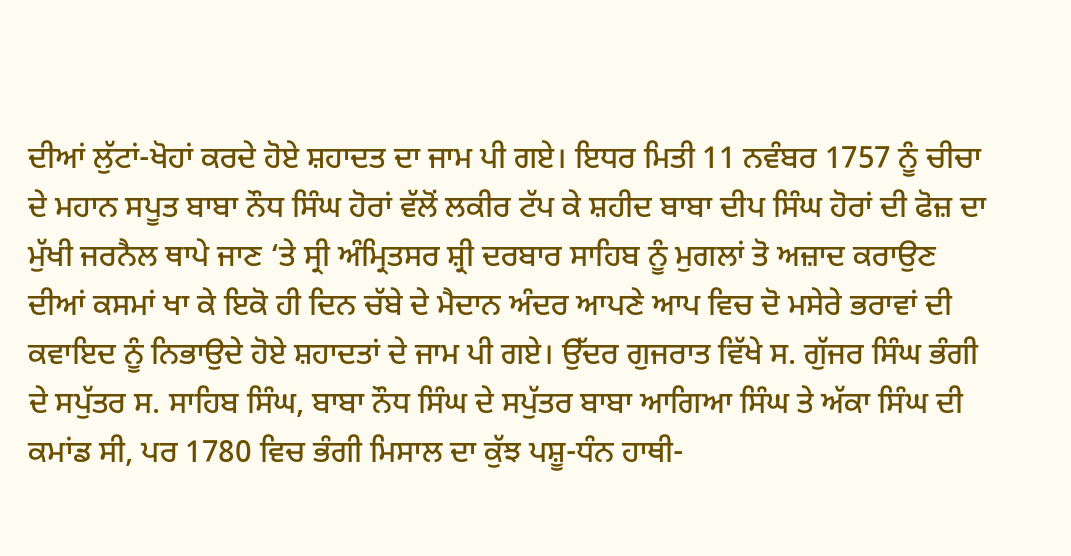ਦੀਆਂ ਲੁੱਟਾਂ-ਖੋਹਾਂ ਕਰਦੇ ਹੋਏ ਸ਼ਹਾਦਤ ਦਾ ਜਾਮ ਪੀ ਗਏ। ਇਧਰ ਮਿਤੀ 11 ਨਵੰਬਰ 1757 ਨੂੰ ਚੀਚਾ ਦੇ ਮਹਾਨ ਸਪੂਤ ਬਾਬਾ ਨੌਧ ਸਿੰਘ ਹੋਰਾਂ ਵੱਲੋਂ ਲਕੀਰ ਟੱਪ ਕੇ ਸ਼ਹੀਦ ਬਾਬਾ ਦੀਪ ਸਿੰਘ ਹੋਰਾਂ ਦੀ ਫੋਜ਼ ਦਾ ਮੁੱਖੀ ਜਰਨੈਲ ਥਾਪੇ ਜਾਣ ‘ਤੇ ਸ੍ਰੀ ਅੰਮ੍ਰਿਤਸਰ ਸ਼੍ਰੀ ਦਰਬਾਰ ਸਾਹਿਬ ਨੂੰ ਮੁਗਲਾਂ ਤੋ ਅਜ਼ਾਦ ਕਰਾਉਣ ਦੀਆਂ ਕਸਮਾਂ ਖਾ ਕੇ ਇਕੋ ਹੀ ਦਿਨ ਚੱਬੇ ਦੇ ਮੈਦਾਨ ਅੰਦਰ ਆਪਣੇ ਆਪ ਵਿਚ ਦੋ ਮਸੇਰੇ ਭਰਾਵਾਂ ਦੀ ਕਵਾਇਦ ਨੂੰ ਨਿਭਾਉਦੇ ਹੋਏ ਸ਼ਹਾਦਤਾਂ ਦੇ ਜਾਮ ਪੀ ਗਏ। ਉੱਦਰ ਗੁਜਰਾਤ ਵਿੱਖੇ ਸ. ਗੁੱਜਰ ਸਿੰਘ ਭੰਗੀ ਦੇ ਸਪੁੱਤਰ ਸ. ਸਾਹਿਬ ਸਿੰਘ, ਬਾਬਾ ਨੌਧ ਸਿੰਘ ਦੇ ਸਪੁੱਤਰ ਬਾਬਾ ਆਗਿਆ ਸਿੰਘ ਤੇ ਅੱਕਾ ਸਿੰਘ ਦੀ ਕਮਾਂਡ ਸੀ, ਪਰ 1780 ਵਿਚ ਭੰਗੀ ਮਿਸਾਲ ਦਾ ਕੁੱਝ ਪਸ਼ੂ-ਧੰਨ ਹਾਥੀ-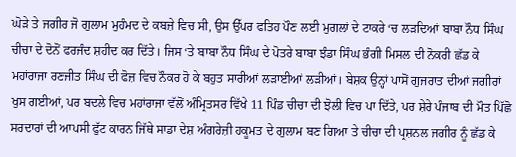ਘੋੜੇ ਤੇ ਜਗੀਰ ਜੋ ਗੁਲਾਮ ਮੁਹੰਮਦ ਦੇ ਕਬਜ਼ੇ ਵਿਚ ਸੀ, ਉਸ ਉੱਪਰ ਫਤਿਹ ਪੌਣ ਲਈ ਮੁਗਲਾਂ ਦੇ ਟਾਕਰੇ ‘ਚ ਲੜਦਿਆਂ ਬਾਬਾ ਨੌਧ ਸਿੰਘ ਚੀਚਾ ਦੇ ਦੋਨੋਂ ਫਰਜੰਦ ਸ਼ਹੀਦ ਕਰ ਦਿੱਤੇ। ਜਿਸ ‘ਤੇ ਬਾਬਾ ਨੌਧ ਸਿੰਘ ਦੇ ਪੋਤਰੇ ਬਾਬਾ ਝੰਡਾ ਸਿੰਘ ਭੰਗੀ ਮਿਸਲ ਦੀ ਨੋਕਰੀ ਛੱਡ ਕੇ ਮਹਾਂਰਾਜਾ ਰਣਜੀਤ ਸਿੰਘ ਦੀ ਫੋਜ਼ ਵਿਚ ਨੌਕਰ ਹੋ ਕੇ ਬਹੁਤ ਸਾਰੀਆਂ ਲੜਾਈਆਂ ਲੜੀਆਂ। ਬੇਸ਼ਕ ਉਨ੍ਹਾਂ ਪਾਸੋਂ ਗੁਜਰਾਤ ਦੀਆਂ ਜਗੀਰਾਂ ਖੁਸ ਗਈਆਂ, ਪਰ ਬਦਲੇ ਵਿਚ ਮਹਾਂਰਾਜਾ ਵੱਲੋਂ ਅੰਮ੍ਰਿਤਸਰ ਵਿੱਖੇ 11 ਪਿੰਡ ਚੀਚਾ ਦੀ ਝੋਲੀ ਵਿਚ ਪਾ ਦਿੱਤੇ, ਪਰ ਸ਼ੇਰੇ ਪੰਜਾਬ ਦੀ ਮੌਤ ਪਿੱਛੋ ਸਰਦਾਰਾਂ ਦੀ ਆਪਸੀ ਫੁੱਟ ਕਾਰਨ ਜਿੱਥੇ ਸਾਡਾ ਦੇਸ਼ ਅੰਗਰੇਜ਼ੀ ਹਕੂਮਤ ਦੇ ਗੁਲਾਮ ਬਣ ਗਿਆ ਤੇ ਚੀਚਾ ਦੀ ਪ੍ਰਸ਼ਨਲ ਜਗੀਰ ਨੂੰ ਛੱਡ ਕੇ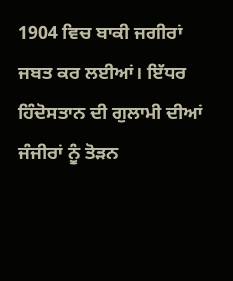1904 ਵਿਚ ਬਾਕੀ ਜਗੀਰਾਂ ਜਬਤ ਕਰ ਲਈਆਂ। ਇੱਧਰ ਹਿੰਦੋਸਤਾਨ ਦੀ ਗੁਲਾਮੀ ਦੀਆਂ ਜੰਜੀਰਾਂ ਨੂੰ ਤੋੜਨ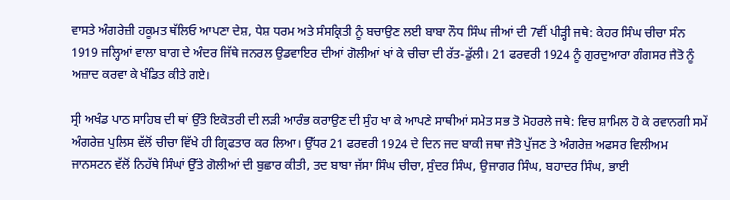ਵਾਸਤੇ ਅੰਗਰੇਜ਼ੀ ਹਕੂਮਤ ਥੱਲਿਓ ਆਪਣਾ ਦੇਸ਼, ਧੇਸ਼ ਧਰਮ ਅਤੇ ਸੰਸਕ੍ਰਿਤੀ ਨੂੰ ਬਚਾਉਣ ਲਈ ਬਾਬਾ ਨੌਧ ਸਿੰਘ ਜੀਆਂ ਦੀ 7ਵੀਂ ਪੀੜ੍ਹੀ ਜਥੇ: ਕੇਹਰ ਸਿੰਘ ਚੀਚਾ ਸੰਨ 1919 ਜਲ੍ਹਿਆਂ ਵਾਲਾ ਬਾਗ ਦੇ ਅੰਦਰ ਜਿੱਥੇ ਜਨਰਲ ਉਡਵਾਇਰ ਦੀਆਂ ਗੋਲੀਆਂ ਖਾਂ ਕੇ ਚੀਚਾ ਦੀ ਰੱਤ-ਡੁੱਲੀ। 21 ਫਰਵਰੀ 1924 ਨੂੰ ਗੁਰਦੁਆਰਾ ਗੰਗਸਰ ਜੈਤੋ ਨੂੰ ਅਜ਼ਾਦ ਕਰਵਾ ਕੇ ਖੰਡਿਤ ਕੀਤੇ ਗਏ।

ਸ੍ਰੀ ਅਖੰਡ ਪਾਠ ਸਾਹਿਬ ਦੀ ਥਾਂ ਉੱਤੇ ਇਕੋਤਰੀ ਦੀ ਲੜੀ ਆਰੰਭ ਕਰਾਉਣ ਦੀ ਸੁੰਹ ਖਾ ਕੇ ਆਪਣੇ ਸਾਥੀਆਂ ਸਮੇਤ ਸਭ ਤੋ ਮੋਹਰਲੇ ਜਥੇ: ਵਿਚ ਸ਼ਾਮਿਲ ਹੋ ਕੇ ਰਵਾਨਗੀ ਸਮੇਂ ਅੰਗਰੇਜ਼ ਪੁਲਿਸ ਵੱਲੋਂ ਚੀਚਾ ਵਿੱਖੇ ਹੀ ਗ੍ਰਿਫਤਾਰ ਕਰ ਲਿਆ। ਉੱਧਰ 21 ਫਰਵਰੀ 1924 ਦੇ ਦਿਨ ਜਦ ਬਾਕੀ ਜਥਾ ਜੈਤੋ ਪੁੱਜਣ ਤੇ ਅੰਗਰੇਜ਼ ਅਫਸਰ ਵਿਲੀਅਮ ਜਾਨਸਟਨ ਵੱਲੋਂ ਨਿਹੱਥੇ ਸਿੰਘਾਂ ਉੱਤੇ ਗੋਲੀਆਂ ਦੀ ਬੁਛਾਰ ਕੀਤੀ, ਤਦ ਬਾਬਾ ਜੱਸਾ ਸਿੰਘ ਚੀਚਾ, ਸੁੰਦਰ ਸਿੰਘ, ਉਜਾਗਰ ਸਿੰਘ, ਬਹਾਦਰ ਸਿੰਘ, ਭਾਈ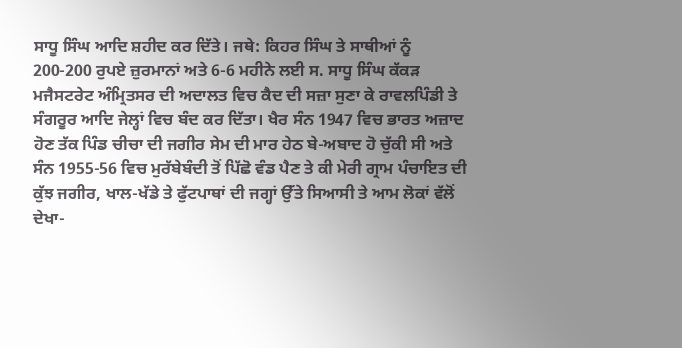ਸਾਧੂ ਸਿੰਘ ਆਦਿ ਸ਼ਹੀਦ ਕਰ ਦਿੱਤੇ। ਜਥੇ: ਕਿਹਰ ਸਿੰਘ ਤੇ ਸਾਥੀਆਂ ਨੂੰ 200-200 ਰੁਪਏ ਜ਼ੁਰਮਾਨਾਂ ਅਤੇ 6-6 ਮਹੀਨੇ ਲਈ ਸ. ਸਾਧੂ ਸਿੰਘ ਕੱਕੜ ਮਜੈਸਟਰੇਟ ਅੰਮ੍ਰਿਤਸਰ ਦੀ ਅਦਾਲਤ ਵਿਚ ਕੈਦ ਦੀ ਸਜ਼ਾ ਸੁਣਾ ਕੇ ਰਾਵਲਪਿੰਡੀ ਤੇ ਸੰਗਰੂਰ ਆਦਿ ਜੇਲ੍ਹਾਂ ਵਿਚ ਬੰਦ ਕਰ ਦਿੱਤਾ। ਖੈਰ ਸੰਨ 1947 ਵਿਚ ਭਾਰਤ ਅਜ਼ਾਦ ਹੋਣ ਤੱਕ ਪਿੰਡ ਚੀਚਾ ਦੀ ਜਗੀਰ ਸੇਮ ਦੀ ਮਾਰ ਹੇਠ ਬੇ-ਅਬਾਦ ਹੋ ਚੁੱਕੀ ਸੀ ਅਤੇ ਸੰਨ 1955-56 ਵਿਚ ਮੁਰੱਬੇਬੰਦੀ ਤੋਂ ਪਿੱਛੋ ਵੰਡ ਪੈਣ ਤੇ ਕੀ ਮੇਰੀ ਗ੍ਰਾਮ ਪੰਚਾਇਤ ਦੀ ਕੁੱਝ ਜਗੀਰ, ਖਾਲ-ਖੱਡੇ ਤੇ ਫੁੱਟਪਾਥਾਂ ਦੀ ਜਗ੍ਹਾਂ ਉੱਤੇ ਸਿਆਸੀ ਤੇ ਆਮ ਲੋਕਾਂ ਵੱਲੋਂ ਦੇਖਾ-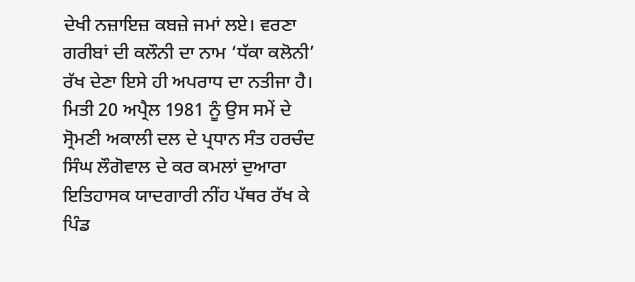ਦੇਖੀ ਨਜ਼ਾਇਜ਼ ਕਬਜ਼ੇ ਜਮਾਂ ਲਏ। ਵਰਣਾ ਗਰੀਬਾਂ ਦੀ ਕਲੌਨੀ ਦਾ ਨਾਮ ‘ਧੱਕਾ ਕਲੋਨੀ’ ਰੱਖ ਦੇਣਾ ਇਸੇ ਹੀ ਅਪਰਾਧ ਦਾ ਨਤੀਜਾ ਹੈ। ਮਿਤੀ 20 ਅਪ੍ਰੈਲ 1981 ਨੂੰ ਉਸ ਸਮੇਂ ਦੇ ਸ੍ਰੋਮਣੀ ਅਕਾਲੀ ਦਲ ਦੇ ਪ੍ਰਧਾਨ ਸੰਤ ਹਰਚੰਦ ਸਿੰਘ ਲੌਗੋਵਾਲ ਦੇ ਕਰ ਕਮਲਾਂ ਦੁਆਰਾ ਇਤਿਹਾਸਕ ਯਾਦਗਾਰੀ ਨੀਂਹ ਪੱਥਰ ਰੱਖ ਕੇ ਪਿੰਡ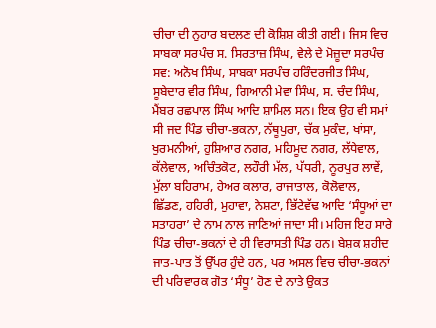ਚੀਚਾ ਦੀ ਨੁਹਾਰ ਬਦਲਣ ਦੀ ਕੋਸ਼ਿਸ਼ ਕੀਤੀ ਗਈ। ਜਿਸ ਵਿਚ ਸਾਬਕਾ ਸਰਪੰਚ ਸ. ਸਿਰਤਾਜ਼ ਸਿੰਘ, ਵੇਲੇ ਦੇ ਮੋਜ਼ੂਦਾ ਸਰਪੰਚ ਸਵ: ਅਨੋਖ ਸਿੰਘ, ਸਾਬਕਾ ਸਰਪੰਚ ਹਰਿੰਦਰਜੀਤ ਸਿੰਘ, ਸੂਬੇਦਾਰ ਵੀਰ ਸਿੰਘ, ਗਿਆਨੀ ਮੇਵਾ ਸਿੰਘ, ਸ. ਚੰਦ ਸਿੰਘ, ਮੈਂਬਰ ਰਛਪਾਲ ਸਿੰਘ ਆਦਿ ਸ਼ਾਮਿਲ ਸਨ। ਇਕ ਉਹ ਵੀ ਸਮਾਂ ਸੀ ਜਦ ਪਿੰਡ ਚੀਚਾ-ਭਕਨਾ, ਨੱਥੂਪੁਰਾ, ਚੱਕ ਮੁਕੰਦ, ਖਾਂਸਾ, ਖੁਰਮਨੀਆਂ, ਹੁਸ਼ਿਆਰ ਨਗਰ, ਮਹਿਮੂਦ ਨਗਰ, ਲੱਧੇਵਾਲ, ਕੱਲੇਵਾਲ, ਅਚਿੰਤਕੋਟ, ਲਹੌਰੀ ਮੱਲ, ਪੱਧਰੀ, ਨੂਰਪੁਰ ਲਾਵੇਂ, ਮੁੱਲਾ ਬਹਿਰਾਮ, ਹੇਅਰ ਕਲਾਰ, ਰਾਜਾਤਾਲ, ਕੋਲੋਵਾਲ, ਛਿੱਡਣ, ਹਹਿਰੀ, ਮੁਹਾਵਾ, ਨੇਸ਼ਟਾ, ਭਿੱਟੇਵੱਢ ਆਦਿ ‘ਸੰਧੂਆਂ ਦਾ ਸਤਾਹਰਾ’ ਦੇ ਨਾਮ ਨਾਲ ਜਾਣਿਆਂ ਜਾਦਾ ਸੀ। ਮਹਿਜ ਇਹ ਸਾਰੇ ਪਿੰਡ ਚੀਚਾ-ਭਕਨਾਂ ਦੇ ਹੀ ਵਿਰਾਸਤੀ ਪਿੰਡ ਹਨ। ਬੇਸ਼ਕ ਸ਼ਹੀਦ ਜਾਤ-ਪਾਤ ਤੋਂ ਉੱਪਰ ਹੁੰਦੇ ਹਨ, ਪਰ ਅਸਲ ਵਿਚ ਚੀਚਾ-ਭਕਨਾਂ ਦੀ ਪਰਿਵਾਰਕ ਗੋਤ ‘ਸੰਧੂ’ ਹੋਣ ਦੇ ਨਾਤੇ ਉਕਤ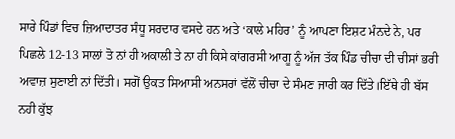ਸਾਰੇ ਪਿੰਡਾਂ ਵਿਚ ਜ਼ਿਆਦਾਤਰ ਸੰਧੂ ਸਰਦਾਰ ਵਸਦੇ ਹਨ ਅਤੇ ‘ਕਾਲੇ ਮਹਿਰ’ ਨੂੰ ਆਪਣਾ ਇਸ਼ਟ ਮੰਨਦੇ ਨੇ, ਪਰ ਪਿਛਲੇ 12-13 ਸਾਲਾਂ ਤੋ ਨਾਂ ਹੀ ਅਕਾਲੀ ਤੇ ਨਾ ਹੀ ਕਿਸੇ ਕਾਂਗਰਸੀ ਆਗੂ ਨੂੰ ਅੱਜ ਤੱਕ ਪਿੰਡ ਚੀਚਾ ਦੀ ਚੀਸਾਂ ਭਰੀ ਅਵਾਜ਼ ਸੁਣਾਈ ਨਾਂ ਦਿੱਤੀ। ਸਗੋਂ ਉਕਤ ਸਿਆਸੀ ਅਨਸਰਾਂ ਵੱਲੋਂ ਚੀਚਾ ਦੇ ਸੰਮਣ ਜਾਰੀ ਕਰ ਦਿੱਤੇ।ਇੱਥੇ ਹੀ ਬੱਸ ਨਹੀ ਕੁੱਝ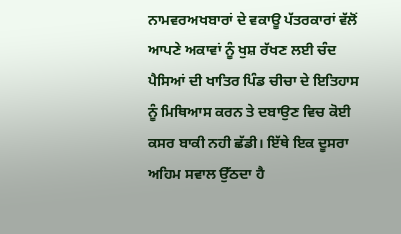ਨਾਮਵਰਅਖਬਾਰਾਂ ਦੇ ਵਕਾਊ ਪੱਤਰਕਾਰਾਂ ਵੱਲੋਂ ਆਪਣੇ ਅਕਾਵਾਂ ਨੂੰ ਖੁਸ਼ ਰੱਖਣ ਲਈ ਚੰਦ ਪੈਸਿਆਂ ਦੀ ਖਾਤਿਰ ਪਿੰਡ ਚੀਚਾ ਦੇ ਇਤਿਹਾਸ ਨੂੰ ਮਿਥਿਆਸ ਕਰਨ ਤੇ ਦਬਾਉਣ ਵਿਚ ਕੋਈ ਕਸਰ ਬਾਕੀ ਨਹੀ ਛੱਡੀ। ਇੱਥੇ ਇਕ ਦੂਸਰਾ ਅਹਿਮ ਸਵਾਲ ਉੱਠਦਾ ਹੈ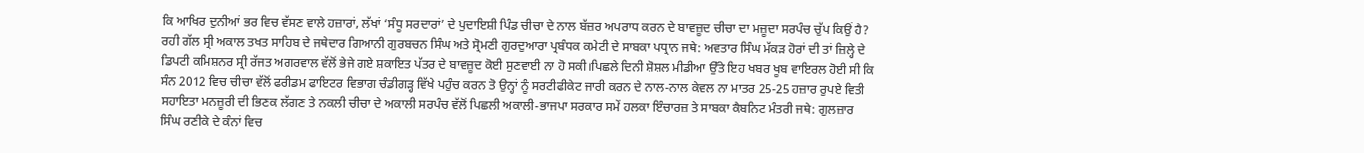ਕਿ ਆਖਿਰ ਦੁਨੀਆਂ ਭਰ ਵਿਚ ਵੱਸਣ ਵਾਲੇ ਹਜ਼ਾਰਾਂ, ਲੱਖਾਂ ‘ਸੰਧੂ ਸਰਦਾਰਾਂ’ ਦੇ ਪੁਦਾਇਸ਼ੀ ਪਿੰਡ ਚੀਚਾ ਦੇ ਨਾਲ ਬੱਜ਼ਰ ਅਪਰਾਧ ਕਰਨ ਦੇ ਬਾਵਜ਼ੂਦ ਚੀਚਾ ਦਾ ਮਜ਼ੂਦਾ ਸਰਪੰਚ ਚੁੱਪ ਕਿਉਂ ਹੈ? ਰਹੀ ਗੱਲ ਸ੍ਰੀ ਅਕਾਲ ਤਖਤ ਸਾਹਿਬ ਦੇ ਜਥੇਦਾਰ ਗਿਆਨੀ ਗੁਰਬਚਨ ਸਿੰਘ ਅਤੇ ਸ੍ਰੋਮਣੀ ਗੁਰਦੁਆਰਾ ਪ੍ਰਬੰਧਕ ਕਮੇਟੀ ਦੇ ਸਾਬਕਾ ਪਧ੍ਰਾਨ ਜਥੇ: ਅਵਤਾਰ ਸਿੰਘ ਮੱਕੜ ਹੋਰਾਂ ਦੀ ਤਾਂ ਜ਼ਿਲ੍ਹੇ ਦੇ ਡਿਪਟੀ ਕਮਿਸ਼ਨਰ ਸ੍ਰੀ ਰੱਜਤ ਅਗਰਵਾਲ ਵੱਲੋਂ ਭੇਜੇ ਗਏ ਸ਼ਕਾਇਤ ਪੱਤਰ ਦੇ ਬਾਵਜ਼ੂਦ ਕੋਈ ਸੁਣਵਾਈ ਨਾ ਹੋ ਸਕੀ।ਪਿਛਲੇ ਦਿਨੀ ਸ਼ੋਸ਼ਲ ਮੀਡੀਆ ਉੱਤੇ ਇਹ ਖਬਰ ਖੂਬ ਵਾਇਰਲ ਹੋਈ ਸੀ ਕਿ ਸੰਨ 2012 ਵਿਚ ਚੀਚਾ ਵੱਲੋਂ ਫਰੀਡਮ ਫਾਇਟਰ ਵਿਭਾਗ ਚੰਡੀਗੜ੍ਹ ਵਿੱਖੇ ਪਹੁੰਚ ਕਰਨ ਤੋ ਉਨ੍ਹਾਂ ਨੂੰ ਸਰਟੀਫੀਕੇਟ ਜਾਰੀ ਕਰਨ ਦੇ ਨਾਲ-ਨਾਲ ਕੇਵਲ ਨਾ ਮਾਤਰ 25-25 ਹਜ਼ਾਰ ਰੁਪਏ ਵਿਤੀ ਸਹਾਇਤਾ ਮਨਜ਼ੂਰੀ ਦੀ ਭਿਣਕ ਲੱਗਣ ਤੇ ਨਕਲੀ ਚੀਚਾ ਦੇ ਅਕਾਲੀ ਸਰਪੰਚ ਵੱਲੋਂ ਪਿਛਲੀ ਅਕਾਲੀ-ਭਾਜਪਾ ਸਰਕਾਰ ਸਮੇਂ ਹਲਕਾ ਇੰਚਾਰਜ਼ ਤੇ ਸਾਬਕਾ ਕੈਬਨਿਟ ਮੰਤਰੀ ਜਥੇ: ਗੁਲਜ਼ਾਰ ਸਿੰਘ ਰਣੀਕੇ ਦੇ ਕੰਨਾਂ ਵਿਚ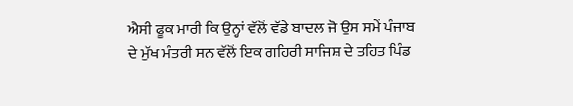ਐਸੀ ਫੂਕ ਮਾਰੀ ਕਿ ਉਨ੍ਹਾਂ ਵੱਲੋਂ ਵੱਡੇ ਬਾਦਲ ਜੋ ਉਸ ਸਮੇਂ ਪੰਜਾਬ ਦੇ ਮੁੱਖ ਮੰਤਰੀ ਸਨ ਵੱਲੋਂ ਇਕ ਗਹਿਰੀ ਸਾਜਿਸ਼ ਦੇ ਤਹਿਤ ਪਿੰਡ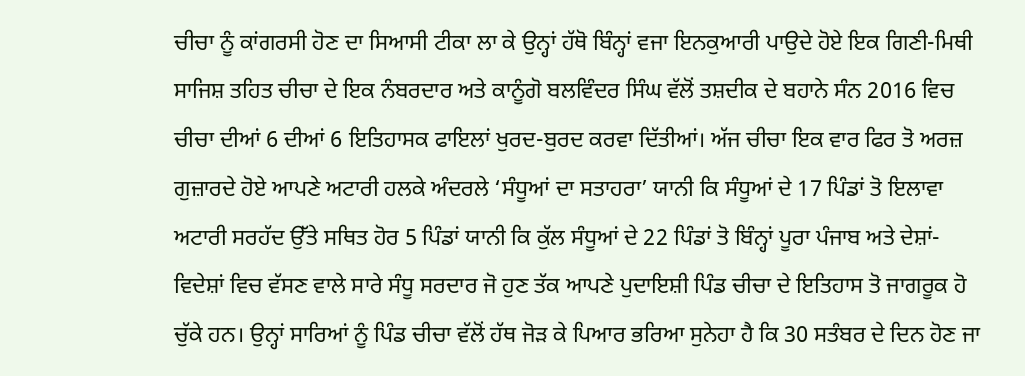ਚੀਚਾ ਨੂੰ ਕਾਂਗਰਸੀ ਹੋਣ ਦਾ ਸਿਆਸੀ ਟੀਕਾ ਲਾ ਕੇ ਉਨ੍ਹਾਂ ਹੱਥੋ ਬਿੰਨ੍ਹਾਂ ਵਜਾ ਇਨਕੁਆਰੀ ਪਾਉਦੇ ਹੋਏ ਇਕ ਗਿਣੀ-ਮਿਥੀ ਸਾਜਿਸ਼ ਤਹਿਤ ਚੀਚਾ ਦੇ ਇਕ ਨੰਬਰਦਾਰ ਅਤੇ ਕਾਨੂੰਗੋ ਬਲਵਿੰਦਰ ਸਿੰਘ ਵੱਲੋਂ ਤਸ਼ਦੀਕ ਦੇ ਬਹਾਨੇ ਸੰਨ 2016 ਵਿਚ ਚੀਚਾ ਦੀਆਂ 6 ਦੀਆਂ 6 ਇਤਿਹਾਸਕ ਫਾਇਲਾਂ ਖੁਰਦ-ਬੁਰਦ ਕਰਵਾ ਦਿੱਤੀਆਂ। ਅੱਜ ਚੀਚਾ ਇਕ ਵਾਰ ਫਿਰ ਤੋ ਅਰਜ਼ ਗੁਜ਼ਾਰਦੇ ਹੋਏ ਆਪਣੇ ਅਟਾਰੀ ਹਲਕੇ ਅੰਦਰਲੇ ‘ਸੰਧੂਆਂ ਦਾ ਸਤਾਹਰਾ’ ਯਾਨੀ ਕਿ ਸੰਧੂਆਂ ਦੇ 17 ਪਿੰਡਾਂ ਤੋ ਇਲਾਵਾ ਅਟਾਰੀ ਸਰਹੱਦ ਉੱਤੇ ਸਥਿਤ ਹੋਰ 5 ਪਿੰਡਾਂ ਯਾਨੀ ਕਿ ਕੁੱਲ ਸੰਧੂਆਂ ਦੇ 22 ਪਿੰਡਾਂ ਤੋ ਬਿੰਨ੍ਹਾਂ ਪੂਰਾ ਪੰਜਾਬ ਅਤੇ ਦੇਸ਼ਾਂ-ਵਿਦੇਸ਼ਾਂ ਵਿਚ ਵੱਸਣ ਵਾਲੇ ਸਾਰੇ ਸੰਧੂ ਸਰਦਾਰ ਜੋ ਹੁਣ ਤੱਕ ਆਪਣੇ ਪੁਦਾਇਸ਼ੀ ਪਿੰਡ ਚੀਚਾ ਦੇ ਇਤਿਹਾਸ ਤੋ ਜਾਗਰੂਕ ਹੋ ਚੁੱਕੇ ਹਨ। ਉਨ੍ਹਾਂ ਸਾਰਿਆਂ ਨੂੰ ਪਿੰਡ ਚੀਚਾ ਵੱਲੋਂ ਹੱਥ ਜੋੜ ਕੇ ਪਿਆਰ ਭਰਿਆ ਸੁਨੇਹਾ ਹੈ ਕਿ 30 ਸਤੰਬਰ ਦੇ ਦਿਨ ਹੋਣ ਜਾ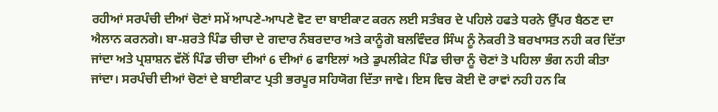ਰਹੀਆਂ ਸਰਪੰਚੀ ਦੀਆਂ ਚੋਣਾਂ ਸਮੇਂ ਆਪਣੇ-ਆਪਣੇ ਵੋਟ ਦਾ ਬਾਈਕਾਟ ਕਰਨ ਲਈ ਸਤੰਬਰ ਦੇ ਪਹਿਲੇ ਹਫਤੇ ਧਰਨੇ ਉੱਪਰ ਬੈਠਣ ਦਾ ਐਲਾਨ ਕਰਨਗੇ। ਬਾ-ਸ਼ਰਤੇ ਪਿੰਡ ਚੀਚਾ ਦੇ ਗਦਾਰ ਨੰਬਰਦਾਰ ਅਤੇ ਕਾਨੂੰਗੋ ਬਲਵਿੰਦਰ ਸਿੰਘ ਨੂੰ ਨੋਕਰੀ ਤੋ ਬਰਖਾਸਤ ਨਹੀ ਕਰ ਦਿੱਤਾ ਜਾਂਦਾ ਅਤੇ ਪ੍ਰਸ਼ਾਸ਼ਨ ਵੱਲੋਂ ਪਿੰਡ ਚੀਚਾ ਦੀਆਂ 6 ਦੀਆਂ 6 ਫਾਇਲਾਂ ਅਤੇ ਡੁਪਲੀਕੇਟ ਪਿੰਡ ਚੀਚਾ ਨੂੰ ਚੋਣਾਂ ਤੋ ਪਹਿਲਾ ਭੰਗ ਨਹੀ ਕੀਤਾ ਜਾਂਦਾ। ਸਰਪੰਚੀ ਦੀਆਂ ਚੋਣਾਂ ਦੇ ਬਾਈਕਾਟ ਪ੍ਰਤੀ ਭਰਪੂਰ ਸਹਿਯੋਗ ਦਿੱਤਾ ਜਾਵੇ। ਇਸ ਵਿਚ ਕੋਈ ਦੋ ਰਾਵਾਂ ਨਹੀ ਹਨ ਕਿ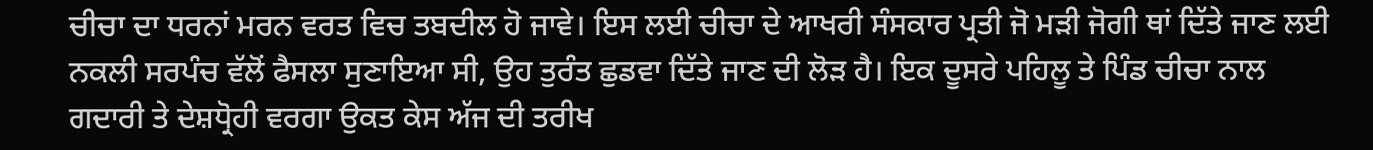ਚੀਚਾ ਦਾ ਧਰਨਾਂ ਮਰਨ ਵਰਤ ਵਿਚ ਤਬਦੀਲ ਹੋ ਜਾਵੇ। ਇਸ ਲਈ ਚੀਚਾ ਦੇ ਆਖਰੀ ਸੰਸਕਾਰ ਪ੍ਰਤੀ ਜੋ ਮੜੀ ਜੋਗੀ ਥਾਂ ਦਿੱਤੇ ਜਾਣ ਲਈ ਨਕਲੀ ਸਰਪੰਚ ਵੱਲੋਂ ਫੈਸਲਾ ਸੁਣਾਇਆ ਸੀ, ਉਹ ਤੁਰੰਤ ਛੁਡਵਾ ਦਿੱਤੇ ਜਾਣ ਦੀ ਲੋੜ ਹੈ। ਇਕ ਦੂਸਰੇ ਪਹਿਲੂ ਤੇ ਪਿੰਡ ਚੀਚਾ ਨਾਲ ਗਦਾਰੀ ਤੇ ਦੇਸ਼ਧ੍ਰੋਹੀ ਵਰਗਾ ਉਕਤ ਕੇਸ ਅੱਜ ਦੀ ਤਰੀਖ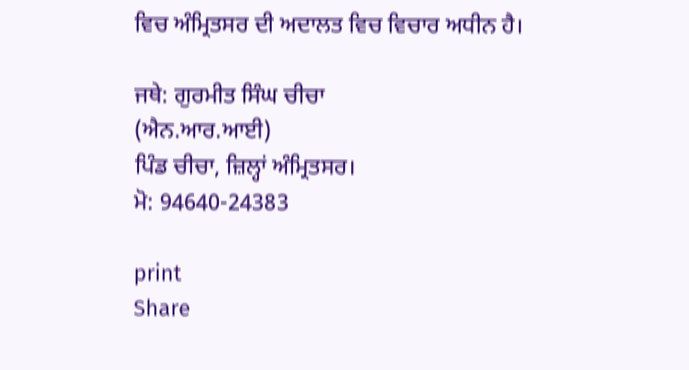ਵਿਚ ਅੰਮ੍ਰਿਤਸਰ ਦੀ ਅਦਾਲਤ ਵਿਚ ਵਿਚਾਰ ਅਧੀਨ ਹੈ।

ਜਥੇ: ਗੁਰਮੀਤ ਸਿੰਘ ਚੀਚਾ
(ਐਨ.ਆਰ.ਆਈ)
ਪਿੰਡ ਚੀਚਾ, ਜ਼ਿਲ੍ਹਾਂ ਅੰਮ੍ਰਿਤਸਰ।
ਮੋ: 94640-24383

print
Share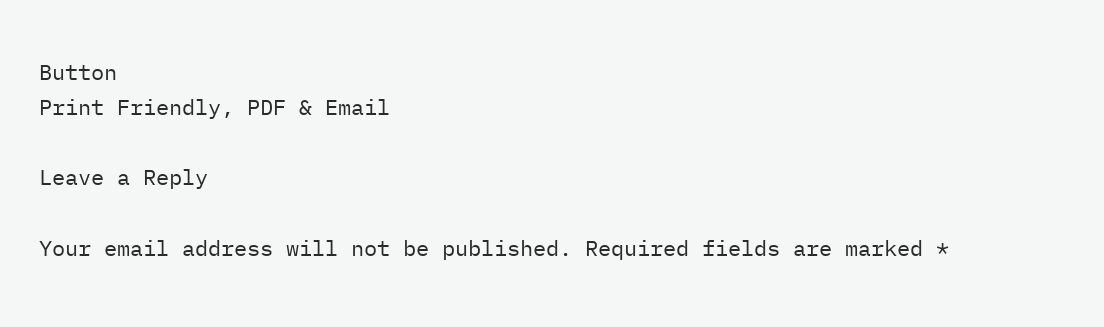Button
Print Friendly, PDF & Email

Leave a Reply

Your email address will not be published. Required fields are marked *